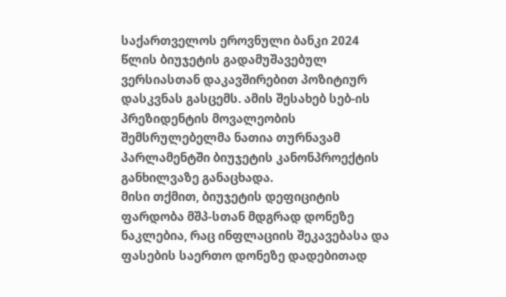საქართველოს ეროვნული ბანკი 2024 წლის ბიუჯეტის გადამუშავებულ ვერსიასთან დაკავშირებით პოზიტიურ დასკვნას გასცემს. ამის შესახებ სებ-ის პრეზიდენტის მოვალეობის შემსრულებელმა ნათია თურნავამ პარლამენტში ბიუჯეტის კანონპროექტის განხილვაზე განაცხადა.
მისი თქმით, ბიუჯეტის დეფიციტის ფარდობა მშპ-სთან მდგრად დონეზე ნაკლებია, რაც ინფლაციის შეკავებასა და ფასების საერთო დონეზე დადებითად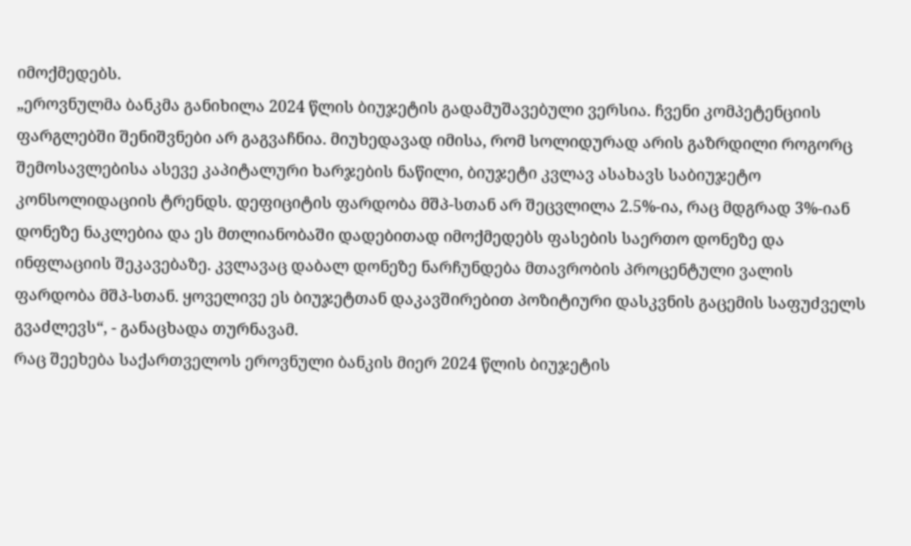იმოქმედებს.
„ეროვნულმა ბანკმა განიხილა 2024 წლის ბიუჯეტის გადამუშავებული ვერსია. ჩვენი კომპეტენციის ფარგლებში შენიშვნები არ გაგვაჩნია. მიუხედავად იმისა, რომ სოლიდურად არის გაზრდილი როგორც შემოსავლებისა ასევე კაპიტალური ხარჯების ნაწილი, ბიუჯეტი კვლავ ასახავს საბიუჯეტო კონსოლიდაციის ტრენდს. დეფიციტის ფარდობა მშპ-სთან არ შეცვლილა 2.5%-ია, რაც მდგრად 3%-იან დონეზე ნაკლებია და ეს მთლიანობაში დადებითად იმოქმედებს ფასების საერთო დონეზე და ინფლაციის შეკავებაზე. კვლავაც დაბალ დონეზე ნარჩუნდება მთავრობის პროცენტული ვალის ფარდობა მშპ-სთან. ყოველივე ეს ბიუჯეტთან დაკავშირებით პოზიტიური დასკვნის გაცემის საფუძველს გვაძლევს“, - განაცხადა თურნავამ.
რაც შეეხება საქართველოს ეროვნული ბანკის მიერ 2024 წლის ბიუჯეტის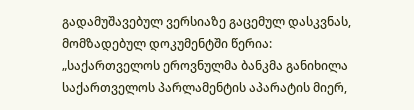გადამუშავებულ ვერსიაზე გაცემულ დასკვნას, მომზადებულ დოკუმენტში წერია:
„საქართველოს ეროვნულმა ბანკმა განიხილა საქართველოს პარლამენტის აპარატის მიერ,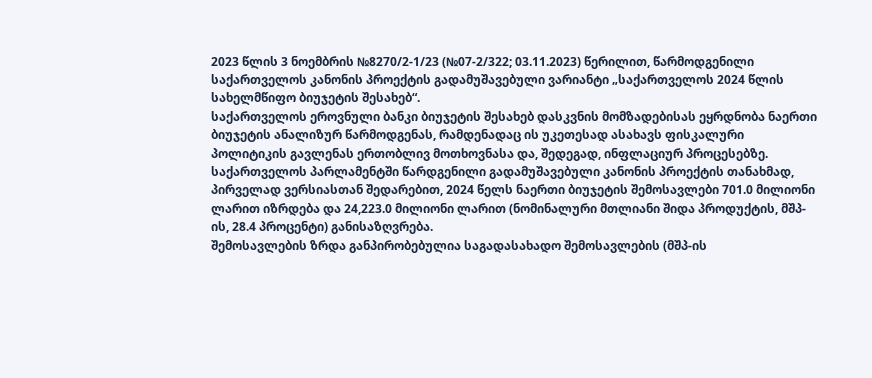2023 წლის 3 ნოემბრის №8270/2-1/23 (№07-2/322; 03.11.2023) წერილით, წარმოდგენილი საქართველოს კანონის პროექტის გადამუშავებული ვარიანტი „საქართველოს 2024 წლის სახელმწიფო ბიუჯეტის შესახებ“.
საქართველოს ეროვნული ბანკი ბიუჯეტის შესახებ დასკვნის მომზადებისას ეყრდნობა ნაერთი ბიუჯეტის ანალიზურ წარმოდგენას, რამდენადაც ის უკეთესად ასახავს ფისკალური პოლიტიკის გავლენას ერთობლივ მოთხოვნასა და, შედეგად, ინფლაციურ პროცესებზე. საქართველოს პარლამენტში წარდგენილი გადამუშავებული კანონის პროექტის თანახმად, პირველად ვერსიასთან შედარებით, 2024 წელს ნაერთი ბიუჯეტის შემოსავლები 701.0 მილიონი ლარით იზრდება და 24,223.0 მილიონი ლარით (ნომინალური მთლიანი შიდა პროდუქტის, მშპ-ის, 28.4 პროცენტი) განისაზღვრება.
შემოსავლების ზრდა განპირობებულია საგადასახადო შემოსავლების (მშპ-ის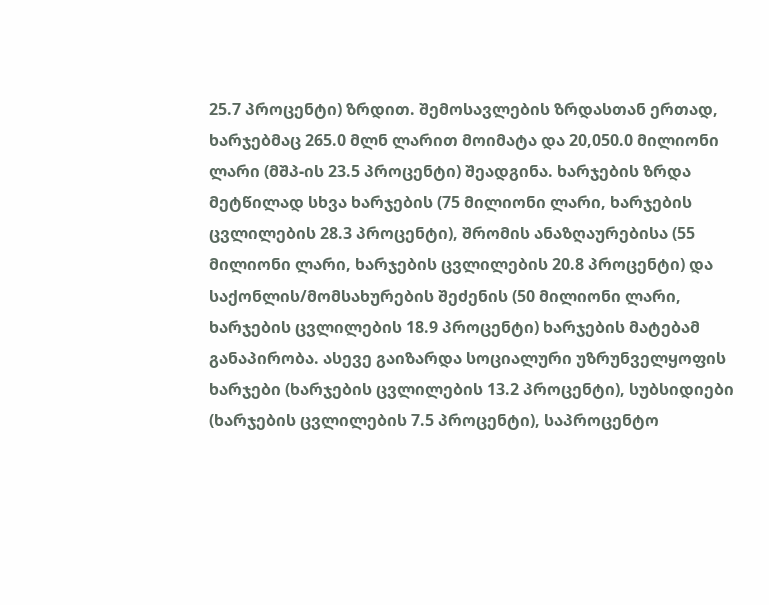25.7 პროცენტი) ზრდით. შემოსავლების ზრდასთან ერთად, ხარჯებმაც 265.0 მლნ ლარით მოიმატა და 20,050.0 მილიონი ლარი (მშპ-ის 23.5 პროცენტი) შეადგინა. ხარჯების ზრდა მეტწილად სხვა ხარჯების (75 მილიონი ლარი, ხარჯების ცვლილების 28.3 პროცენტი), შრომის ანაზღაურებისა (55 მილიონი ლარი, ხარჯების ცვლილების 20.8 პროცენტი) და საქონლის/მომსახურების შეძენის (50 მილიონი ლარი, ხარჯების ცვლილების 18.9 პროცენტი) ხარჯების მატებამ განაპირობა. ასევე გაიზარდა სოციალური უზრუნველყოფის ხარჯები (ხარჯების ცვლილების 13.2 პროცენტი), სუბსიდიები (ხარჯების ცვლილების 7.5 პროცენტი), საპროცენტო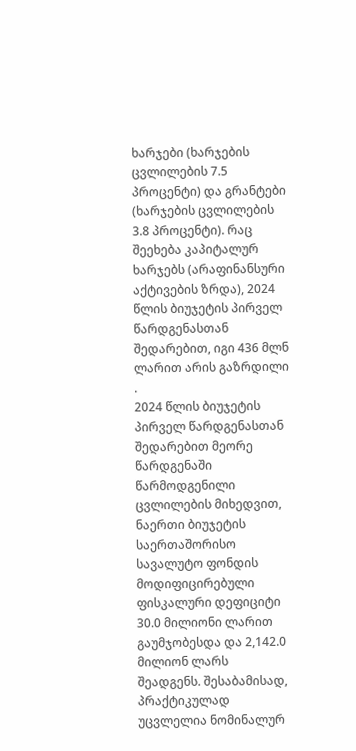ხარჯები (ხარჯების ცვლილების 7.5 პროცენტი) და გრანტები (ხარჯების ცვლილების 3.8 პროცენტი). რაც შეეხება კაპიტალურ ხარჯებს (არაფინანსური აქტივების ზრდა), 2024 წლის ბიუჯეტის პირველ წარდგენასთან შედარებით, იგი 436 მლნ ლარით არის გაზრდილი .
2024 წლის ბიუჯეტის პირველ წარდგენასთან შედარებით მეორე წარდგენაში წარმოდგენილი ცვლილების მიხედვით, ნაერთი ბიუჯეტის საერთაშორისო სავალუტო ფონდის მოდიფიცირებული ფისკალური დეფიციტი 30.0 მილიონი ლარით გაუმჯობესდა და 2,142.0 მილიონ ლარს შეადგენს. შესაბამისად, პრაქტიკულად უცვლელია ნომინალურ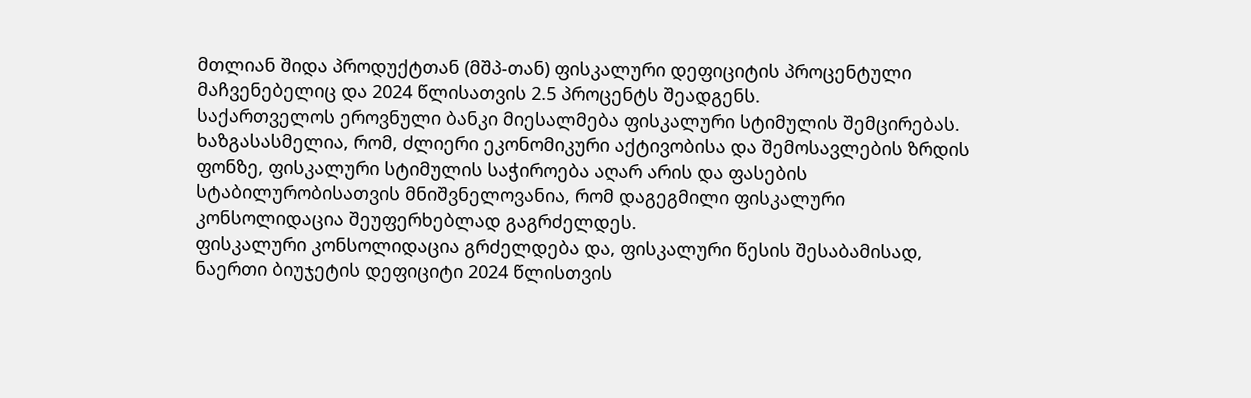მთლიან შიდა პროდუქტთან (მშპ-თან) ფისკალური დეფიციტის პროცენტული მაჩვენებელიც და 2024 წლისათვის 2.5 პროცენტს შეადგენს.
საქართველოს ეროვნული ბანკი მიესალმება ფისკალური სტიმულის შემცირებას. ხაზგასასმელია, რომ, ძლიერი ეკონომიკური აქტივობისა და შემოსავლების ზრდის ფონზე, ფისკალური სტიმულის საჭიროება აღარ არის და ფასების სტაბილურობისათვის მნიშვნელოვანია, რომ დაგეგმილი ფისკალური კონსოლიდაცია შეუფერხებლად გაგრძელდეს.
ფისკალური კონსოლიდაცია გრძელდება და, ფისკალური წესის შესაბამისად, ნაერთი ბიუჯეტის დეფიციტი 2024 წლისთვის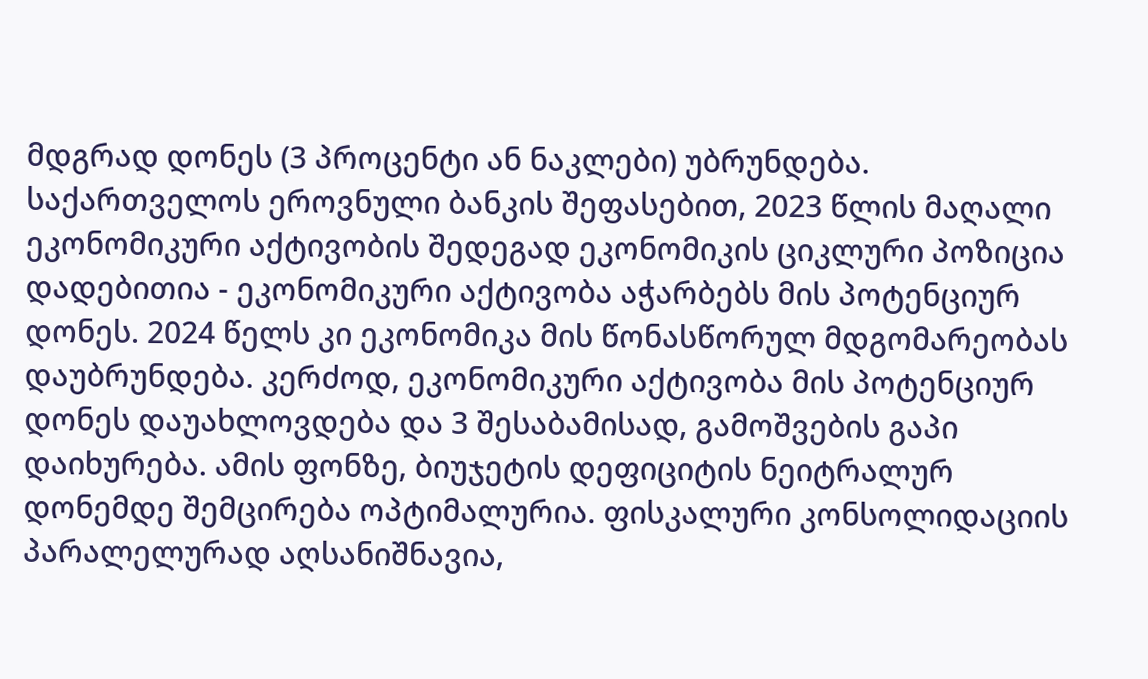მდგრად დონეს (3 პროცენტი ან ნაკლები) უბრუნდება. საქართველოს ეროვნული ბანკის შეფასებით, 2023 წლის მაღალი ეკონომიკური აქტივობის შედეგად ეკონომიკის ციკლური პოზიცია დადებითია - ეკონომიკური აქტივობა აჭარბებს მის პოტენციურ დონეს. 2024 წელს კი ეკონომიკა მის წონასწორულ მდგომარეობას დაუბრუნდება. კერძოდ, ეკონომიკური აქტივობა მის პოტენციურ დონეს დაუახლოვდება და 3 შესაბამისად, გამოშვების გაპი დაიხურება. ამის ფონზე, ბიუჯეტის დეფიციტის ნეიტრალურ დონემდე შემცირება ოპტიმალურია. ფისკალური კონსოლიდაციის პარალელურად აღსანიშნავია,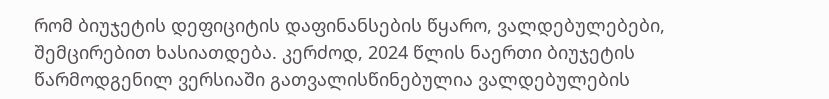რომ ბიუჯეტის დეფიციტის დაფინანსების წყარო, ვალდებულებები, შემცირებით ხასიათდება. კერძოდ, 2024 წლის ნაერთი ბიუჯეტის წარმოდგენილ ვერსიაში გათვალისწინებულია ვალდებულების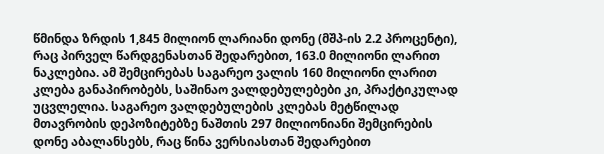წმინდა ზრდის 1,845 მილიონ ლარიანი დონე (მშპ-ის 2.2 პროცენტი), რაც პირველ წარდგენასთან შედარებით, 163.0 მილიონი ლარით ნაკლებია. ამ შემცირებას საგარეო ვალის 160 მილიონი ლარით კლება განაპირობებს, საშინაო ვალდებულებები კი, პრაქტიკულად უცვლელია. საგარეო ვალდებულების კლებას მეტწილად მთავრობის დეპოზიტებზე ნაშთის 297 მილიონიანი შემცირების დონე აბალანსებს, რაც წინა ვერსიასთან შედარებით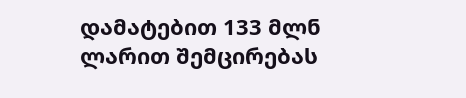დამატებით 133 მლნ ლარით შემცირებას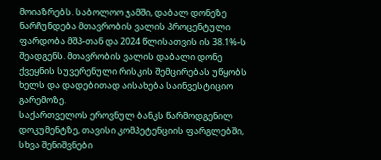მოიაზრებს. საბოლოო ჯამში, დაბალ დონეზე ნარჩუნდება მთავრობის ვალის პროცენტული ფარდობა მშპ-თან და 2024 წლისათვის ის 38.1%-ს შეადგენს. მთავრობის ვალის დაბალი დონე ქვეყნის სუვერენული რისკის შემცირებას უწყობს ხელს და დადებითად აისახება საინვესტიციო გარემოზე.
საქართველოს ეროვნულ ბანკს წარმოდგენილ დოკუმენტზე, თავისი კომპეტენციის ფარგლებში, სხვა შენიშვნები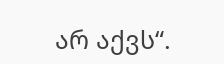არ აქვს“.